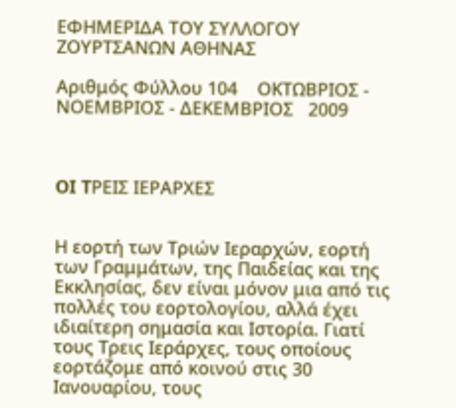ΕΦΗΜΕΡΙΔΑ ΤΟΥ ΣΥΛΛΟΓΟΥ ΖΟΥΡΤΣΑΝΩΝ ΑΘΗΝΑΣ

Aριθμός Φύλλου 104    ΟΚΤΩΒΡΙΟΣ - ΝΟΕΜΒΡΙΟΣ - ΔΕΚΕΜΒΡΙΟΣ   2009



OI TΡΕΙΣ ΙΕΡΑΡΧΕΣ


Η εορτή των Τριών Ιεραρχών, εορτή των Γραμμάτων, της Παιδείας και της Εκκλησίας, δεν είναι μόνον μια από τις πολλές του εορτολογίου, αλλά έχει ιδιαίτερη σημασία και Ιστορία. Γιατί τους Τρεις Ιεράρχες, τους οποίους εορτάζομε από κοινού στις 30 Ιανουαρίου, τους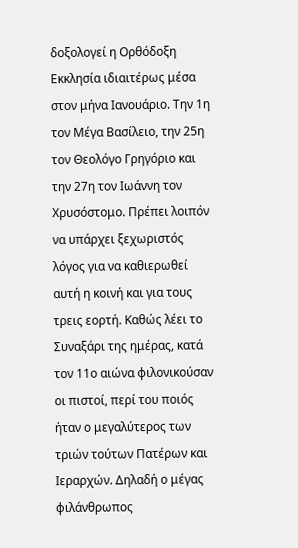δοξολογεί η Ορθόδοξη Εκκλησία ιδιαιτέρως μέσα στον μήνα Ιανουάριο. Την 1η τον Μέγα Βασίλειο, την 25η τον Θεολόγο Γρηγόριο και την 27η τον Ιωάννη τον Χρυσόστομο. Πρέπει λοιπόν να υπάρχει ξεχωριστός λόγος για να καθιερωθεί αυτή η κοινή και για τους τρεις εορτή. Καθώς λέει το Συναξάρι της ημέρας, κατά τον 11ο αιώνα φιλονικούσαν οι πιστοί, περί του ποιός ήταν ο μεγαλύτερος των τριών τούτων Πατέρων και Ιεραρχών. Δηλαδή ο μέγας φιλάνθρωπος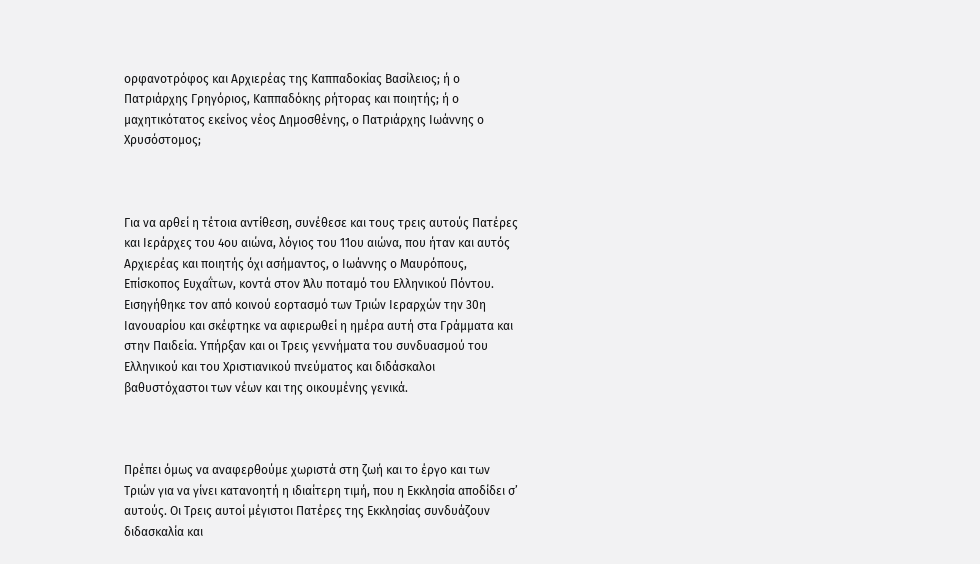ορφανοτρόφος και Αρχιερέας της Καππαδοκίας Βασίλειος; ή ο Πατριάρχης Γρηγόριος, Καππαδόκης ρήτορας και ποιητής; ή ο μαχητικότατος εκείνος νέος Δημοσθένης, ο Πατριάρχης Ιωάννης ο Χρυσόστομος;



Για να αρθεί η τέτοια αντίθεση, συνέθεσε και τους τρεις αυτούς Πατέρες και Ιεράρχες του 4ου αιώνα, λόγιος του 11ου αιώνα, που ήταν και αυτός Αρχιερέας και ποιητής όχι ασήμαντος, ο Ιωάννης ο Μαυρόπους, Επίσκοπος Ευχαΐτων, κοντά στον Άλυ ποταμό του Ελληνικού Πόντου. Εισηγήθηκε τον από κοινού εορτασμό των Τριών Ιεραρχών την 30η Ιανουαρίου και σκέφτηκε να αφιερωθεί η ημέρα αυτή στα Γράμματα και στην Παιδεία. Υπήρξαν και οι Τρεις γεννήματα του συνδυασμού του Ελληνικού και του Χριστιανικού πνεύματος και διδάσκαλοι βαθυστόχαστοι των νέων και της οικουμένης γενικά.



Πρέπει όμως να αναφερθούμε χωριστά στη ζωή και το έργο και των Τριών για να γίνει κατανοητή η ιδιαίτερη τιμή, που η Εκκλησία αποδίδει σ’ αυτούς. Οι Τρεις αυτοί μέγιστοι Πατέρες της Εκκλησίας συνδυάζουν διδασκαλία και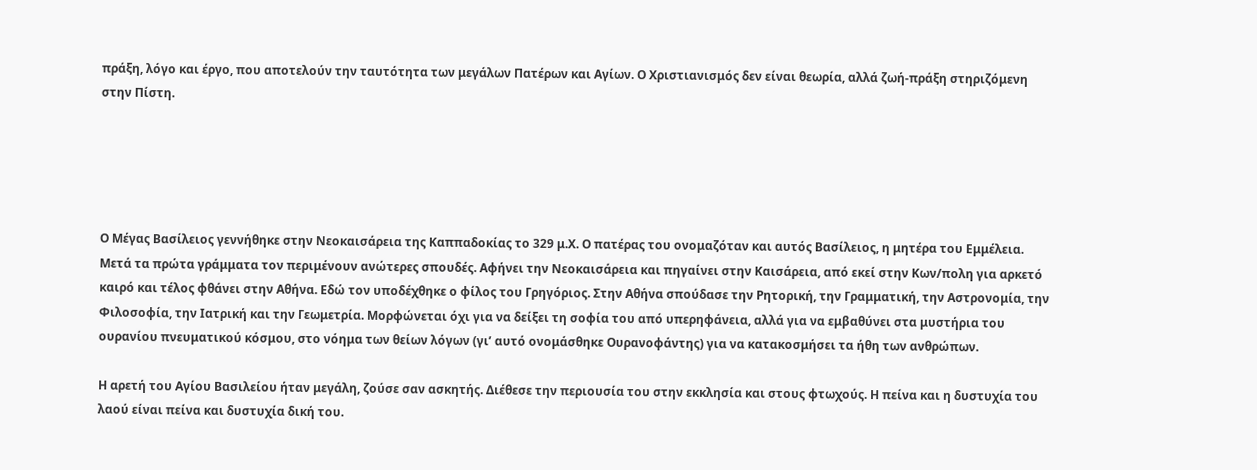πράξη, λόγο και έργο, που αποτελούν την ταυτότητα των μεγάλων Πατέρων και Αγίων. Ο Χριστιανισμός δεν είναι θεωρία, αλλά ζωή-πράξη στηριζόμενη στην Πίστη.





Ο Μέγας Βασίλειος γεννήθηκε στην Νεοκαισάρεια της Καππαδοκίας το 329 μ.Χ. Ο πατέρας του ονομαζόταν και αυτός Βασίλειος, η μητέρα του Εμμέλεια. Μετά τα πρώτα γράμματα τον περιμένουν ανώτερες σπουδές. Αφήνει την Νεοκαισάρεια και πηγαίνει στην Καισάρεια, από εκεί στην Κων/πολη για αρκετό καιρό και τέλος φθάνει στην Αθήνα. Εδώ τον υποδέχθηκε ο φίλος του Γρηγόριος. Στην Αθήνα σπούδασε την Ρητορική, την Γραμματική, την Αστρονομία, την Φιλοσοφία, την Ιατρική και την Γεωμετρία. Μορφώνεται όχι για να δείξει τη σοφία του από υπερηφάνεια, αλλά για να εμβαθύνει στα μυστήρια του ουρανίου πνευματικού κόσμου, στο νόημα των θείων λόγων (γι’ αυτό ονομάσθηκε Ουρανοφάντης) για να κατακοσμήσει τα ήθη των ανθρώπων.

Η αρετή του Αγίου Βασιλείου ήταν μεγάλη, ζούσε σαν ασκητής. Διέθεσε την περιουσία του στην εκκλησία και στους φτωχούς. Η πείνα και η δυστυχία του λαού είναι πείνα και δυστυχία δική του.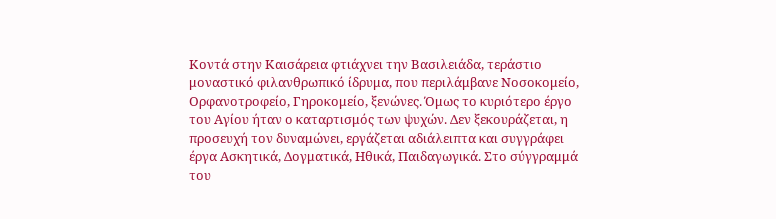Κοντά στην Καισάρεια φτιάχνει την Βασιλειάδα, τεράστιο μοναστικό φιλανθρωπικό ίδρυμα, που περιλάμβανε Νοσοκομείο, Ορφανοτροφείο, Γηροκομείο, ξενώνες. Όμως το κυριότερο έργο του Αγίου ήταν ο καταρτισμός των ψυχών. Δεν ξεκουράζεται, η προσευχή τον δυναμώνει, εργάζεται αδιάλειπτα και συγγράφει έργα Ασκητικά, Δογματικά, Ηθικά, Παιδαγωγικά. Στο σύγγραμμά του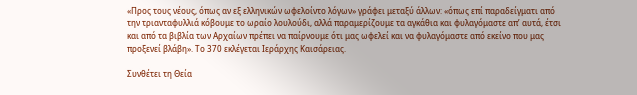«Προς τους νέους, όπως αν εξ ελληνικών ωφελοίντο λόγων» γράφει μεταξύ άλλων: «όπως επί παραδείγματι από την τριανταφυλλιά κόβουμε το ωραίο λουλούδι, αλλά παραμερίζουμε τα αγκάθια και φυλαγόμαστε απ’ αυτά, έτσι και από τα βιβλία των Αρχαίων πρέπει να παίρνουμε ότι μας ωφελεί και να φυλαγόμαστε από εκείνο που μας προξενεί βλάβη». Το 370 εκλέγεται Ιεράρχης Καισάρειας.

Συνθέτει τη Θεία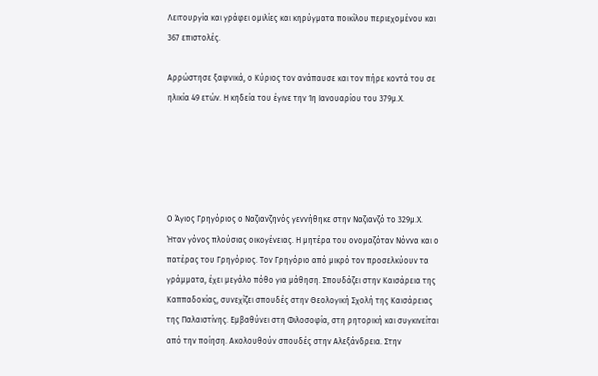Λειτουργία και γράφει ομιλίες και κηρύγματα ποικίλου περιεχομένου και 367 επιστολές.

Αρρώστησε ξαφνικά, ο Κύριος τον ανάπαυσε και τον πήρε κοντά του σε ηλικία 49 ετών. Η κηδεία του έγινε την 1η Ιανουαρίου του 379μ.Χ.





Ο Άγιος Γρηγόριος ο Ναζιανζηνός γεννήθηκε στην Ναζιανζό το 329μ.Χ. Ήταν γόνος πλούσιας οικογένειας. Η μητέρα του ονομαζόταν Νόννα και ο πατέρας του Γρηγόριος. Τον Γρηγόριο από μικρό τον προσελκύουν τα γράμματα, έχει μεγάλο πόθο για μάθηση. Σπουδάζει στην Καισάρεια της Καππαδοκίας, συνεχίζει σπουδές στην Θεολογική Σχολή της Καισάρειας της Παλαιστίνης. Εμβαθύνει στη Φιλοσοφία, στη ρητορική και συγκινείται από την ποίηση. Ακολουθούν σπουδές στην Αλεξάνδρεια. Στην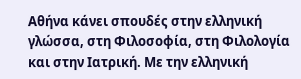Αθήνα κάνει σπουδές στην ελληνική γλώσσα, στη Φιλοσοφία, στη Φιλολογία και στην Ιατρική. Με την ελληνική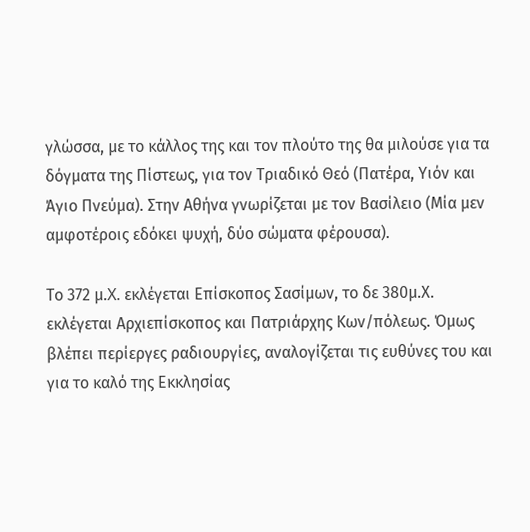γλώσσα, με το κάλλος της και τον πλούτο της θα μιλούσε για τα δόγματα της Πίστεως, για τον Τριαδικό Θεό (Πατέρα, Υιόν και Άγιο Πνεύμα). Στην Αθήνα γνωρίζεται με τον Βασίλειο (Μία μεν αμφοτέροις εδόκει ψυχή, δύο σώματα φέρουσα).

Το 372 μ.X. εκλέγεται Επίσκοπος Σασίμων, το δε 380μ.Χ. εκλέγεται Αρχιεπίσκοπος και Πατριάρχης Κων/πόλεως. Όμως βλέπει περίεργες ραδιουργίες, αναλογίζεται τις ευθύνες του και για το καλό της Εκκλησίας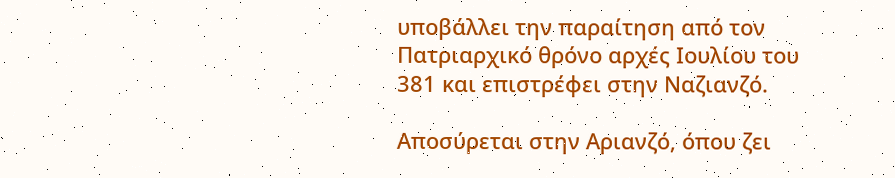υποβάλλει την παραίτηση από τον Πατριαρχικό θρόνο αρχές Ιουλίου του 381 και επιστρέφει στην Ναζιανζό.

Αποσύρεται στην Αριανζό, όπου ζει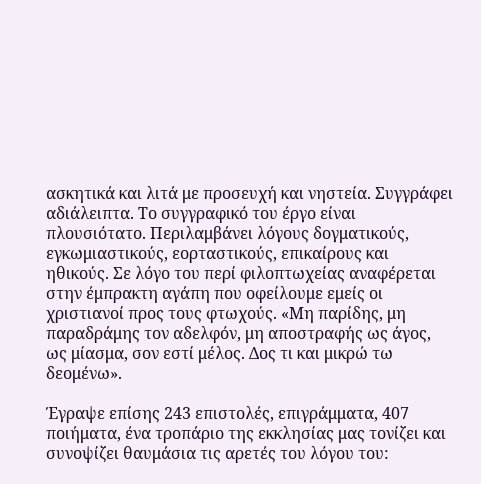ασκητικά και λιτά με προσευχή και νηστεία. Συγγράφει αδιάλειπτα. Το συγγραφικό του έργο είναι πλουσιότατο. Περιλαμβάνει λόγους δογματικούς, εγκωμιαστικούς, εορταστικούς, επικαίρους και ηθικούς. Σε λόγο του περί φιλοπτωχείας αναφέρεται στην έμπρακτη αγάπη που οφείλουμε εμείς οι χριστιανοί προς τους φτωχούς. «Μη παρίδης, μη παραδράμης τον αδελφόν, μη αποστραφής ως άγος, ως μίασμα, σον εστί μέλος. Δος τι και μικρώ τω δεομένω».

Έγραψε επίσης 243 επιστολές, επιγράμματα, 407 ποιήματα, ένα τροπάριο της εκκλησίας μας τονίζει και συνοψίζει θαυμάσια τις αρετές του λόγου του: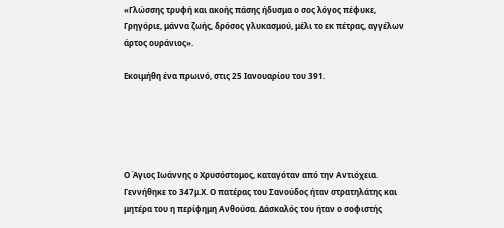«Γλώσσης τρυφή και ακοής πάσης ήδυσμα ο σος λόγος πέφυκε, Γρηγόριε, μάννα ζωής, δρόσος γλυκασμού, μέλι το εκ πέτρας, αγγέλων άρτος ουράνιος».

Εκοιμήθη ένα πρωινό, στις 25 Ιανουαρίου του 391.





Ο Άγιος Ιωάννης ο Χρυσόστομος, καταγόταν από την Αντιόχεια. Γεννήθηκε το 347μ.Χ. Ο πατέρας του Σανούδος ήταν στρατηλάτης και μητέρα του η περίφημη Ανθούσα. Δάσκαλός του ήταν ο σοφιστής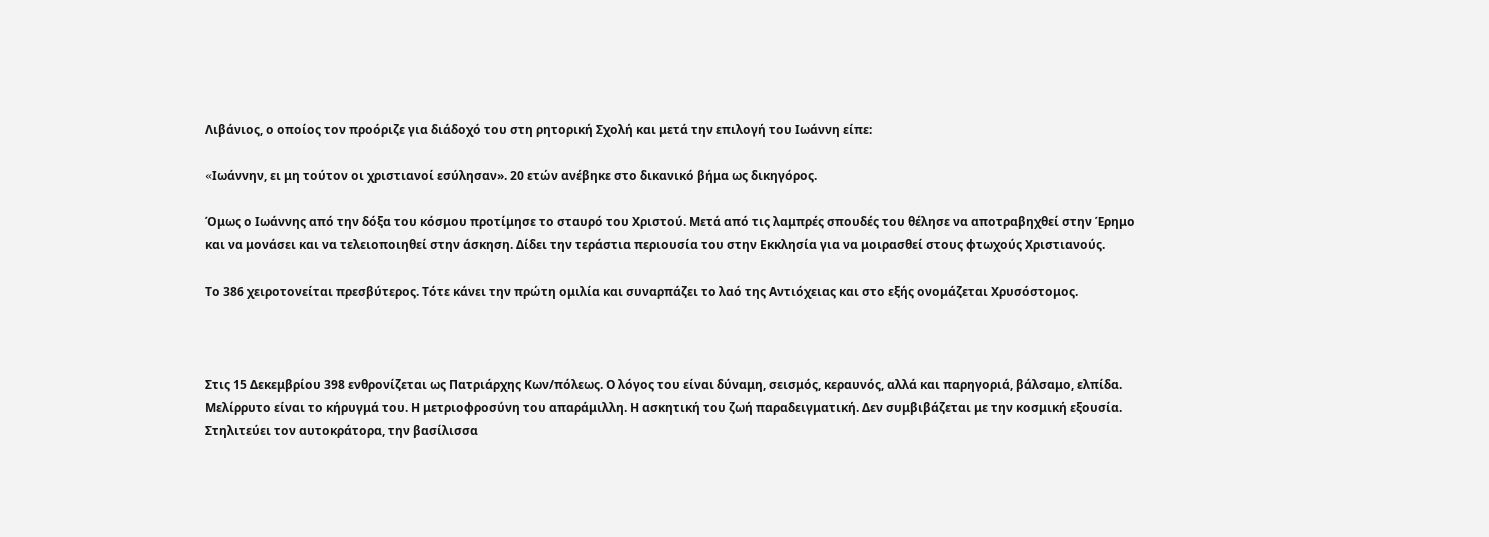Λιβάνιος, ο οποίος τον προόριζε για διάδοχό του στη ρητορική Σχολή και μετά την επιλογή του Ιωάννη είπε:

«Iωάννην, ει μη τούτον οι χριστιανοί εσύλησαν». 20 ετών ανέβηκε στο δικανικό βήμα ως δικηγόρος.

Όμως ο Ιωάννης από την δόξα του κόσμου προτίμησε το σταυρό του Χριστού. Μετά από τις λαμπρές σπουδές του θέλησε να αποτραβηχθεί στην Έρημο και να μονάσει και να τελειοποιηθεί στην άσκηση. Δίδει την τεράστια περιουσία του στην Εκκλησία για να μοιρασθεί στους φτωχούς Χριστιανούς.

Το 386 χειροτονείται πρεσβύτερος. Τότε κάνει την πρώτη ομιλία και συναρπάζει το λαό της Αντιόχειας και στο εξής ονομάζεται Χρυσόστομος.



Στις 15 Δεκεμβρίου 398 ενθρονίζεται ως Πατριάρχης Κων/πόλεως. Ο λόγος του είναι δύναμη, σεισμός, κεραυνός, αλλά και παρηγοριά, βάλσαμο, ελπίδα. Μελίρρυτο είναι το κήρυγμά του. Η μετριοφροσύνη του απαράμιλλη. Η ασκητική του ζωή παραδειγματική. Δεν συμβιβάζεται με την κοσμική εξουσία. Στηλιτεύει τον αυτοκράτορα, την βασίλισσα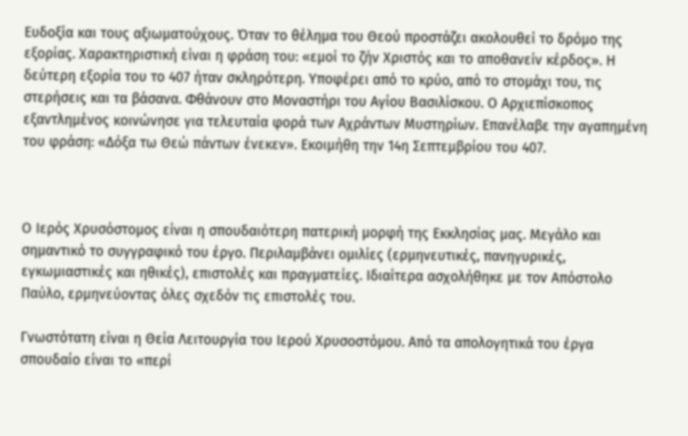Ευδοξία και τους αξιωματούχους. Όταν το θέλημα του Θεού προστάζει ακολουθεί το δρόμο της εξορίας. Χαρακτηριστική είναι η φράση του: «εμοί το ζήν Χριστός και το αποθανείν κέρδος». Η δεύτερη εξορία του το 407 ήταν σκληρότερη. Υποφέρει από το κρύο, από το στομάχι του, τις στερήσεις και τα βάσανα. Φθάνουν στο Μοναστήρι του Αγίου Βασιλίσκου. Ο Αρχιεπίσκοπος εξαντλημένος κοινώνησε για τελευταία φορά των Αχράντων Μυστηρίων. Επανέλαβε την αγαπημένη του φράση: «Δόξα τω Θεώ πάντων ένεκεν». Εκοιμήθη την 14η Σεπτεμβρίου του 407.



Ο Ιερός Χρυσόστομος είναι η σπουδαιότερη πατερική μορφή της Εκκλησίας μας. Μεγάλο και σημαντικό το συγγραφικό του έργο. Περιλαμβάνει ομιλίες (ερμηνευτικές, πανηγυρικές, εγκωμιαστικές και ηθικές), επιστολές και πραγματείες. Ιδιαίτερα ασχολήθηκε με τον Απόστολο Παύλο, ερμηνεύοντας όλες σχεδόν τις επιστολές του.

Γνωστότατη είναι η Θεία Λειτουργία του Ιερού Χρυσοστόμου. Από τα απολογητικά του έργα σπουδαίο είναι το «περί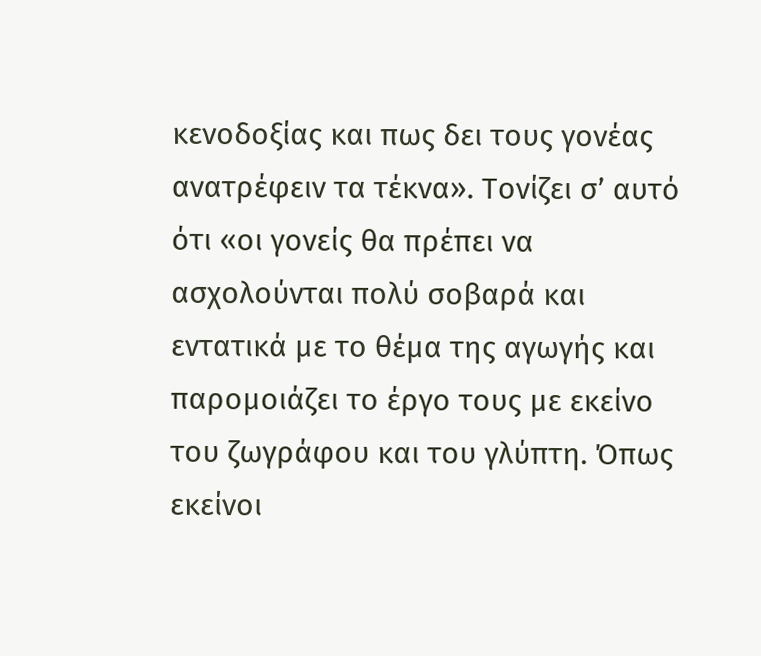κενοδοξίας και πως δει τους γονέας ανατρέφειν τα τέκνα». Τονίζει σ’ αυτό ότι «οι γονείς θα πρέπει να ασχολούνται πολύ σοβαρά και εντατικά με το θέμα της αγωγής και παρομοιάζει το έργο τους με εκείνο του ζωγράφου και του γλύπτη. Όπως εκείνοι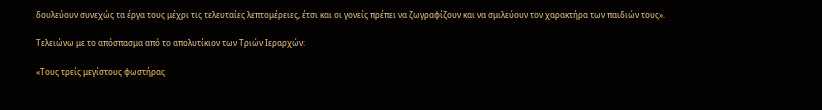δουλεύουν συνεχώς τα έργα τους μέχρι τις τελευταίες λεπτομέρειες, έτσι και οι γονείς πρέπει να ζωγραφίζουν και να σμιλεύουν τον χαρακτήρα των παιδιών τους».

Τελειώνω με το απόσπασμα από το απολυτίκιον των Τριών Ιεραρχών:

«Τους τρείς μεγίστους φωστήρας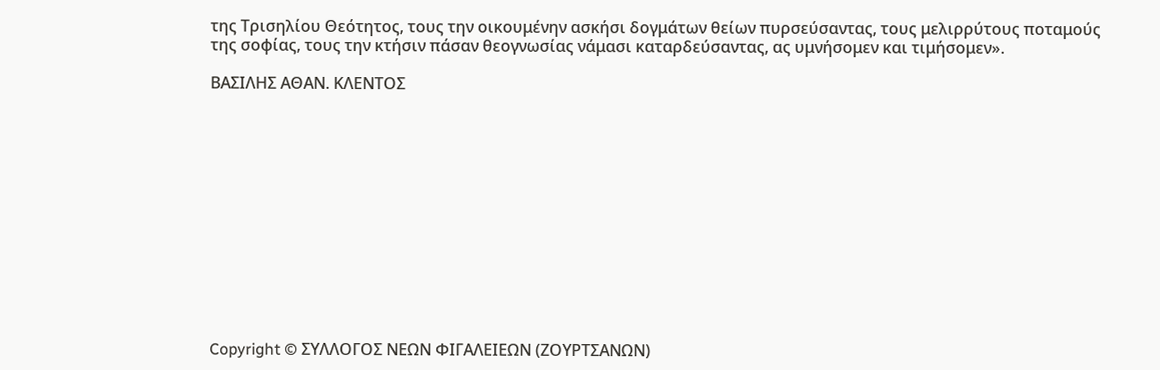της Τρισηλίου Θεότητος, τους την οικουμένην ασκήσι δογμάτων θείων πυρσεύσαντας, τους μελιρρύτους ποταμούς της σοφίας, τους την κτήσιν πάσαν θεογνωσίας νάμασι καταρδεύσαντας, ας υμνήσομεν και τιμήσομεν».

ΒΑΣΙΛΗΣ ΑΘΑΝ. ΚΛΕΝΤΟΣ













Copyright © ΣΥΛΛΟΓΟΣ ΝΕΩΝ ΦΙΓΑΛΕΙΕΩΝ (ΖΟΥΡΤΣΑΝΩΝ)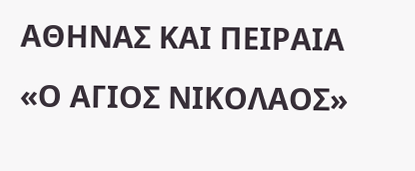ΑΘΗΝΑΣ ΚΑΙ ΠΕΙΡΑΙΑ «Ο ΑΓΙΟΣ ΝΙΚΟΛΑΟΣ»